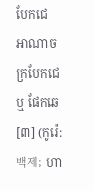បែកជេ
អាណាចក្របែកជេ ឬ ផែកឆេ[៣] (កូរ៉េ: 백제; ហា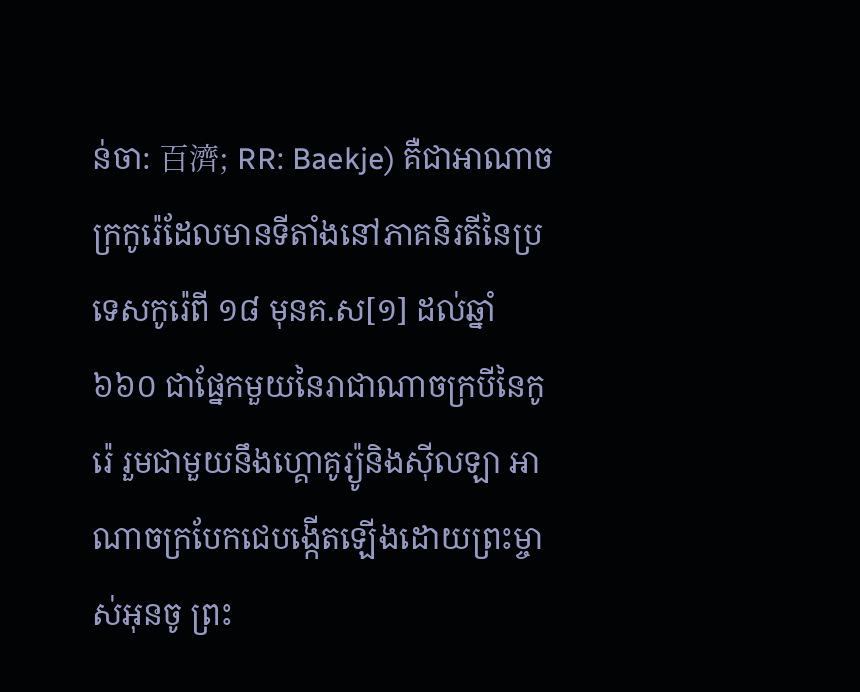ន់ចា: 百濟; RR: Baekje) គឺជាអាណាចក្រកូរ៉េដែលមានទីតាំងនៅភាគនិរតីនៃប្រទេសកូរ៉េពី ១៨ មុនគ.ស[១] ដល់ឆ្នាំ ៦៦០ ជាផ្នែកមួយនៃរាជាណាចក្របីនៃកូរ៉េ រួមជាមួយនឹងហ្គោគូរ្យ៉ូនិងស៊ីលឡា អាណាចក្របែកជេបង្កើតឡើងដោយព្រះម្ចាស់អុនចូ ព្រះ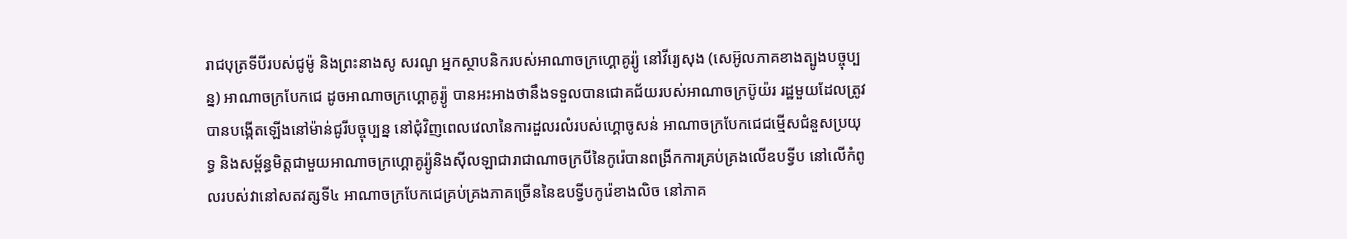រាជបុត្រទីបីរបស់ជូម៉ូ និងព្រះនាងសូ សរណូ អ្នកស្ថាបនិករបស់អាណាចក្រហ្គោគូរ្យ៉ូ នៅវីរ្យេសុង (សេអ៊ូលភាគខាងត្បូងបច្ចុប្បន្ន) អាណាចក្របែកជេ ដូចអាណាចក្រហ្គោគូរ្យ៉ូ បានអះអាងថានឹងទទួលបានជោគជ័យរបស់អាណាចក្រប៊ូយ៉រ រដ្ឋមួយដែលត្រូវបានបង្កើតឡើងនៅម៉ាន់ជូរីបច្ចុប្បន្ន នៅជុំវិញពេលវេលានៃការដួលរលំរបស់ហ្គោចូសន់ អាណាចក្របែកជេជម្មើសជំនួសប្រយុទ្ធ និងសម្ព័ន្ធមិត្តជាមួយអាណាចក្រហ្គោគូរ្យ៉ូនិងស៊ីលឡាជារាជាណាចក្របីនៃកូរ៉េបានពង្រីកការគ្រប់គ្រងលើឧបទ្វីប នៅលើកំពូលរបស់វានៅសតវត្សទី៤ អាណាចក្របែកជេគ្រប់គ្រងភាគច្រើននៃឧបទ្វីបកូរ៉េខាងលិច នៅភាគ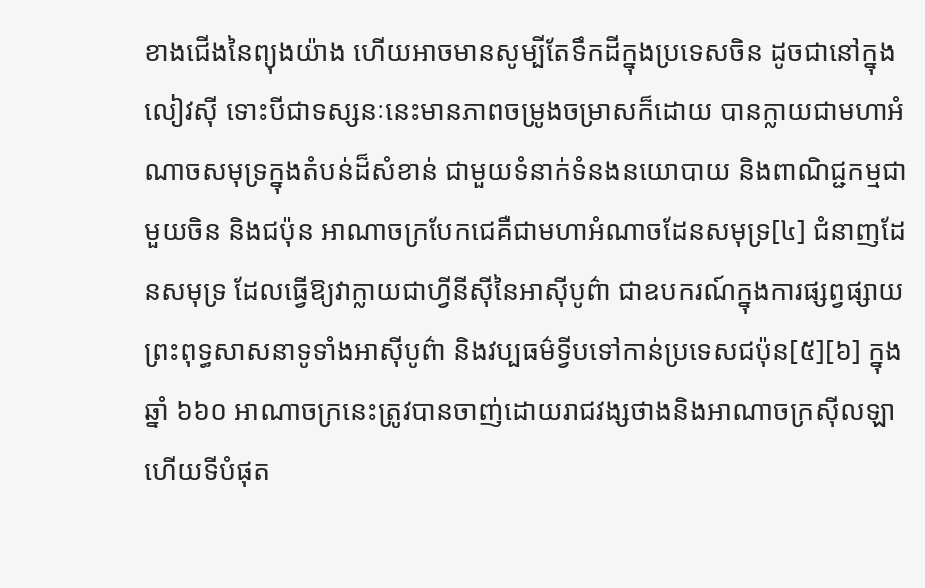ខាងជើងនៃព្យុងយ៉ាង ហើយអាចមានសូម្បីតែទឹកដីក្នុងប្រទេសចិន ដូចជានៅក្នុងលៀវស៊ី ទោះបីជាទស្សនៈនេះមានភាពចម្រូងចម្រាសក៏ដោយ បានក្លាយជាមហាអំណាចសមុទ្រក្នុងតំបន់ដ៏សំខាន់ ជាមួយទំនាក់ទំនងនយោបាយ និងពាណិជ្ជកម្មជាមួយចិន និងជប៉ុន អាណាចក្របែកជេគឺជាមហាអំណាចដែនសមុទ្រ[៤] ជំនាញដែនសមុទ្រ ដែលធ្វើឱ្យវាក្លាយជាហ្វីនីស៊ីនៃអាស៊ីបូព៌ា ជាឧបករណ៍ក្នុងការផ្សព្វផ្សាយព្រះពុទ្ធសាសនាទូទាំងអាស៊ីបូព៌ា និងវប្បធម៌ទ្វីបទៅកាន់ប្រទេសជប៉ុន[៥][៦] ក្នុងឆ្នាំ ៦៦០ អាណាចក្រនេះត្រូវបានចាញ់ដោយរាជវង្សថាងនិងអាណាចក្រស៊ីលឡា ហើយទីបំផុត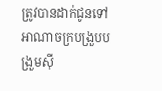ត្រូវបានដាក់ជូនទៅអាណាចក្របង្រួបបង្រួមស៊ី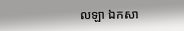លឡា ឯកសា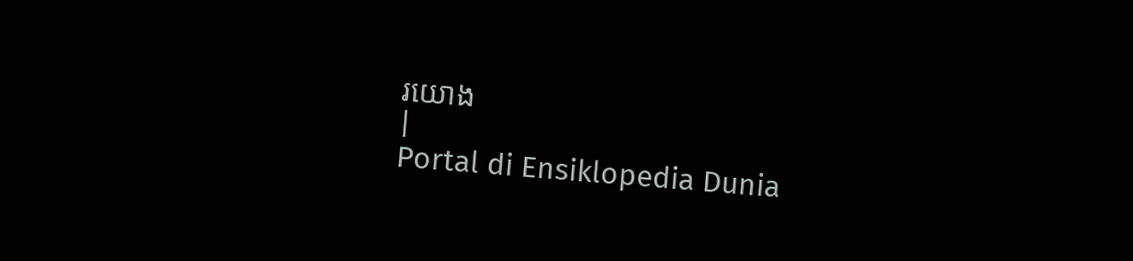រយោង
|
Portal di Ensiklopedia Dunia